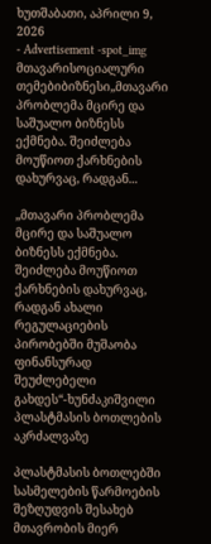ხუთშაბათი, აპრილი 9, 2026
- Advertisement -spot_img
მთავარისოციალური თემებიბიზნესი„მთავარი პრობლემა მცირე და საშუალო ბიზნესს ექმნება. შეიძლება მოუწიოთ ქარხნების დახურვაც, რადგან...

„მთავარი პრობლემა მცირე და საშუალო ბიზნესს ექმნება. შეიძლება მოუწიოთ ქარხნების დახურვაც, რადგან ახალი რეგულაციების პირობებში მუშაობა ფინანსურად შეუძლებელი გახდეს“-ხუნძაკიშვილი პლასტმასის ბოთლების აკრძალვაზე

პლასტმასის ბოთლებში სასმელების წარმოების შეზღუდვის შესახებ მთავრობის მიერ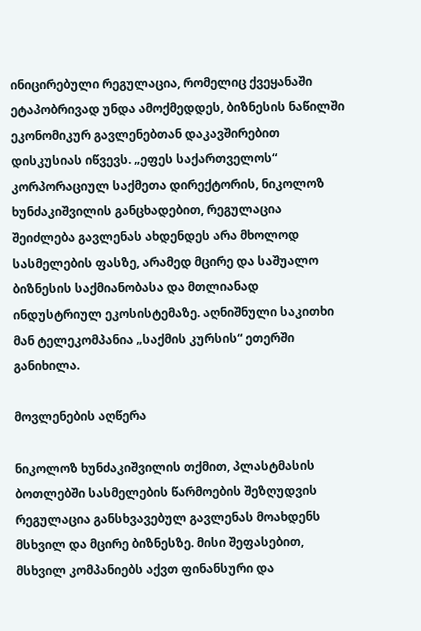ინიცირებული რეგულაცია, რომელიც ქვეყანაში ეტაპობრივად უნდა ამოქმედდეს, ბიზნესის ნაწილში ეკონომიკურ გავლენებთან დაკავშირებით დისკუსიას იწვევს. „ეფეს საქართველოს“ კორპორაციულ საქმეთა დირექტორის, ნიკოლოზ ხუნძაკიშვილის განცხადებით, რეგულაცია შეიძლება გავლენას ახდენდეს არა მხოლოდ სასმელების ფასზე, არამედ მცირე და საშუალო ბიზნესის საქმიანობასა და მთლიანად ინდუსტრიულ ეკოსისტემაზე. აღნიშნული საკითხი მან ტელეკომპანია „საქმის კურსის“ ეთერში განიხილა.

მოვლენების აღწერა

ნიკოლოზ ხუნძაკიშვილის თქმით, პლასტმასის ბოთლებში სასმელების წარმოების შეზღუდვის რეგულაცია განსხვავებულ გავლენას მოახდენს მსხვილ და მცირე ბიზნესზე. მისი შეფასებით, მსხვილ კომპანიებს აქვთ ფინანსური და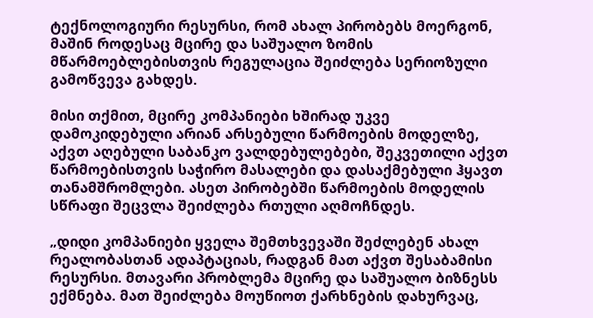ტექნოლოგიური რესურსი, რომ ახალ პირობებს მოერგონ, მაშინ როდესაც მცირე და საშუალო ზომის მწარმოებლებისთვის რეგულაცია შეიძლება სერიოზული გამოწვევა გახდეს.

მისი თქმით, მცირე კომპანიები ხშირად უკვე დამოკიდებული არიან არსებული წარმოების მოდელზე, აქვთ აღებული საბანკო ვალდებულებები, შეკვეთილი აქვთ წარმოებისთვის საჭირო მასალები და დასაქმებული ჰყავთ თანამშრომლები. ასეთ პირობებში წარმოების მოდელის სწრაფი შეცვლა შეიძლება რთული აღმოჩნდეს.

„დიდი კომპანიები ყველა შემთხვევაში შეძლებენ ახალ რეალობასთან ადაპტაციას, რადგან მათ აქვთ შესაბამისი რესურსი. მთავარი პრობლემა მცირე და საშუალო ბიზნესს ექმნება. მათ შეიძლება მოუწიოთ ქარხნების დახურვაც,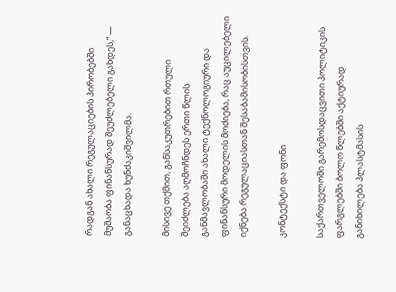რადგან ახალი რეგულაციების პირობებში მუშაობა ფინანსურად შეუძლებელი გახდეს,“ — განაცხადა ხუნძაკიშვილმა.

მისივე თქმით, განსაკუთრებით რთული შეიძლება აღმოჩნდეს ერთი წლის განმავლობაში ახალი ტექნოლოგიური და ფინანსური მოდელის მოძიება, რაც აუცილებელი იქნება რეგულაციასთან შესაბამისობისთვის.

კონტექსტი და ფონი

საქართველოში გარემოსდაცვითი პოლიტიკის ფარგლებში ბოლო წლებში აქტიურად განიხილება პლასტმასის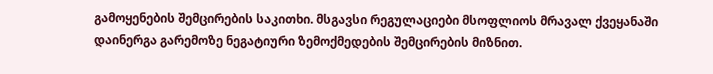გამოყენების შემცირების საკითხი. მსგავსი რეგულაციები მსოფლიოს მრავალ ქვეყანაში დაინერგა გარემოზე ნეგატიური ზემოქმედების შემცირების მიზნით.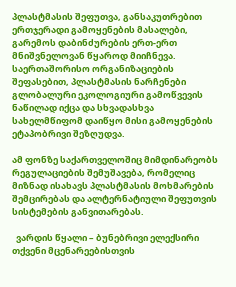პლასტმასის შეფუთვა, განსაკუთრებით ერთჯერადი გამოყენების მასალები, გარემოს დაბინძურების ერთ-ერთ მნიშვნელოვან წყაროდ მიიჩნევა. საერთაშორისო ორგანიზაციების შეფასებით, პლასტმასის ნარჩენები გლობალური ეკოლოგიური გამოწვევის ნაწილად იქცა და სხვადასხვა სახელმწიფომ დაიწყო მისი გამოყენების ეტაპობრივი შეზღუდვა.

ამ ფონზე საქართველოშიც მიმდინარეობს რეგულაციების შემუშავება, რომელიც მიზნად ისახავს პლასტმასის მოხმარების შემცირებას და ალტერნატიული შეფუთვის სისტემების განვითარებას.

  ვარდის წყალი – ბუნებრივი ელექსირი თქვენი მცენარეებისთვის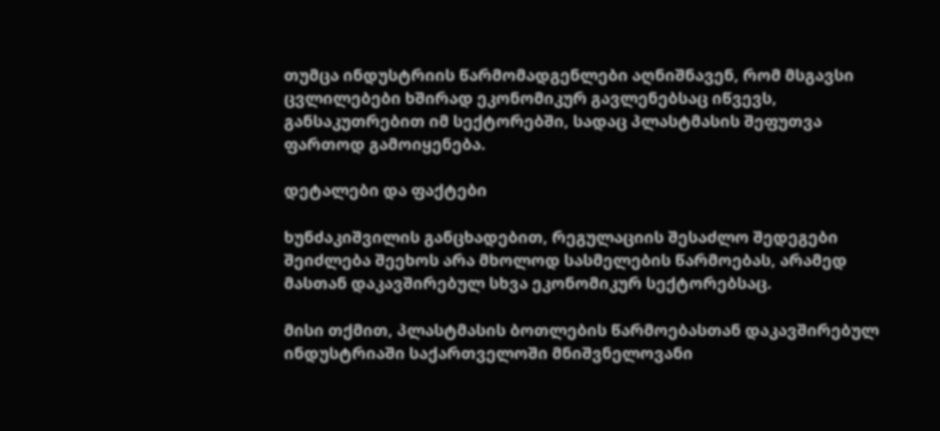თუმცა ინდუსტრიის წარმომადგენლები აღნიშნავენ, რომ მსგავსი ცვლილებები ხშირად ეკონომიკურ გავლენებსაც იწვევს, განსაკუთრებით იმ სექტორებში, სადაც პლასტმასის შეფუთვა ფართოდ გამოიყენება.

დეტალები და ფაქტები

ხუნძაკიშვილის განცხადებით, რეგულაციის შესაძლო შედეგები შეიძლება შეეხოს არა მხოლოდ სასმელების წარმოებას, არამედ მასთან დაკავშირებულ სხვა ეკონომიკურ სექტორებსაც.

მისი თქმით, პლასტმასის ბოთლების წარმოებასთან დაკავშირებულ ინდუსტრიაში საქართველოში მნიშვნელოვანი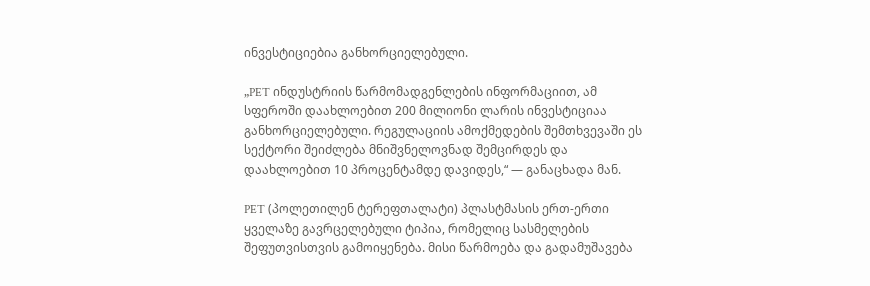ინვესტიციებია განხორციელებული.

„PET ინდუსტრიის წარმომადგენლების ინფორმაციით, ამ სფეროში დაახლოებით 200 მილიონი ლარის ინვესტიციაა განხორციელებული. რეგულაციის ამოქმედების შემთხვევაში ეს სექტორი შეიძლება მნიშვნელოვნად შემცირდეს და დაახლოებით 10 პროცენტამდე დავიდეს,“ — განაცხადა მან.

PET (პოლეთილენ ტერეფთალატი) პლასტმასის ერთ-ერთი ყველაზე გავრცელებული ტიპია, რომელიც სასმელების შეფუთვისთვის გამოიყენება. მისი წარმოება და გადამუშავება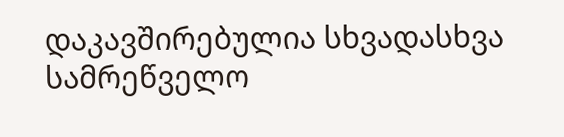დაკავშირებულია სხვადასხვა სამრეწველო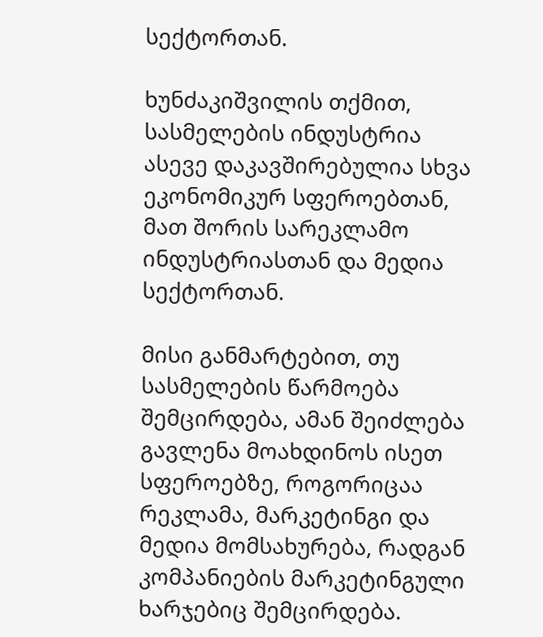სექტორთან.

ხუნძაკიშვილის თქმით, სასმელების ინდუსტრია ასევე დაკავშირებულია სხვა ეკონომიკურ სფეროებთან, მათ შორის სარეკლამო ინდუსტრიასთან და მედია სექტორთან.

მისი განმარტებით, თუ სასმელების წარმოება შემცირდება, ამან შეიძლება გავლენა მოახდინოს ისეთ სფეროებზე, როგორიცაა რეკლამა, მარკეტინგი და მედია მომსახურება, რადგან კომპანიების მარკეტინგული ხარჯებიც შემცირდება.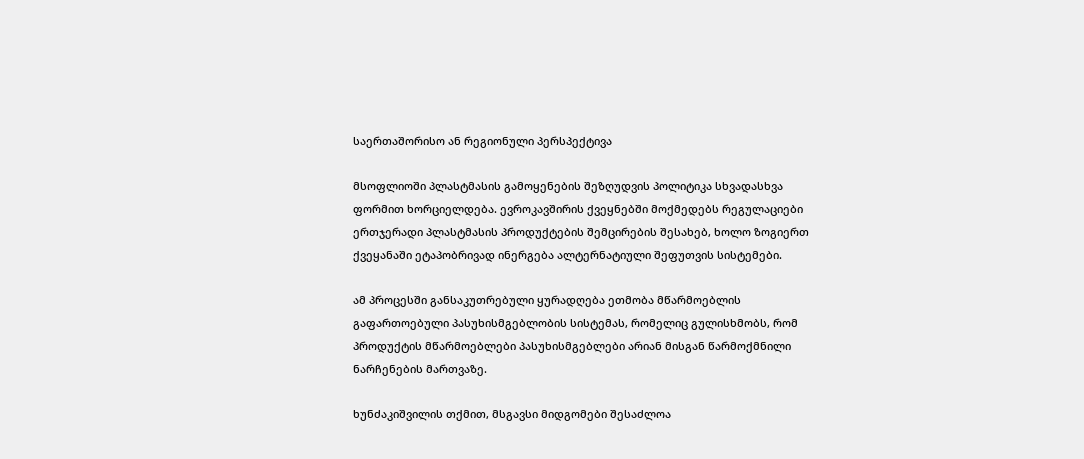საერთაშორისო ან რეგიონული პერსპექტივა

მსოფლიოში პლასტმასის გამოყენების შეზღუდვის პოლიტიკა სხვადასხვა ფორმით ხორციელდება. ევროკავშირის ქვეყნებში მოქმედებს რეგულაციები ერთჯერადი პლასტმასის პროდუქტების შემცირების შესახებ, ხოლო ზოგიერთ ქვეყანაში ეტაპობრივად ინერგება ალტერნატიული შეფუთვის სისტემები.

ამ პროცესში განსაკუთრებული ყურადღება ეთმობა მწარმოებლის გაფართოებული პასუხისმგებლობის სისტემას, რომელიც გულისხმობს, რომ პროდუქტის მწარმოებლები პასუხისმგებლები არიან მისგან წარმოქმნილი ნარჩენების მართვაზე.

ხუნძაკიშვილის თქმით, მსგავსი მიდგომები შესაძლოა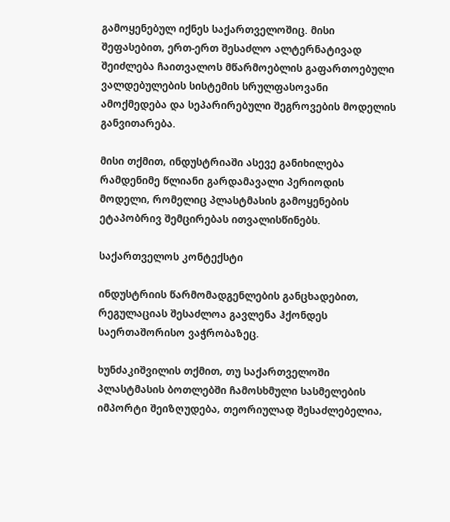გამოყენებულ იქნეს საქართველოშიც. მისი შეფასებით, ერთ-ერთ შესაძლო ალტერნატივად შეიძლება ჩაითვალოს მწარმოებლის გაფართოებული ვალდებულების სისტემის სრულფასოვანი ამოქმედება და სეპარირებული შეგროვების მოდელის განვითარება.

მისი თქმით, ინდუსტრიაში ასევე განიხილება რამდენიმე წლიანი გარდამავალი პერიოდის მოდელი, რომელიც პლასტმასის გამოყენების ეტაპობრივ შემცირებას ითვალისწინებს.

საქართველოს კონტექსტი

ინდუსტრიის წარმომადგენლების განცხადებით, რეგულაციას შესაძლოა გავლენა ჰქონდეს საერთაშორისო ვაჭრობაზეც.

ხუნძაკიშვილის თქმით, თუ საქართველოში პლასტმასის ბოთლებში ჩამოსხმული სასმელების იმპორტი შეიზღუდება, თეორიულად შესაძლებელია,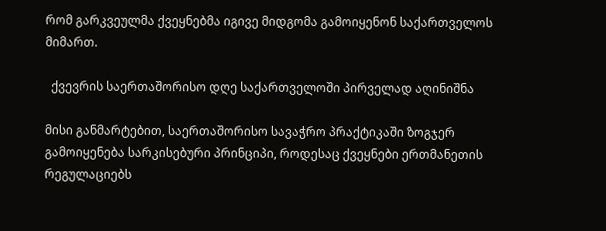რომ გარკვეულმა ქვეყნებმა იგივე მიდგომა გამოიყენონ საქართველოს მიმართ.

  ქვევრის საერთაშორისო დღე საქართველოში პირველად აღინიშნა

მისი განმარტებით, საერთაშორისო სავაჭრო პრაქტიკაში ზოგჯერ გამოიყენება სარკისებური პრინციპი, როდესაც ქვეყნები ერთმანეთის რეგულაციებს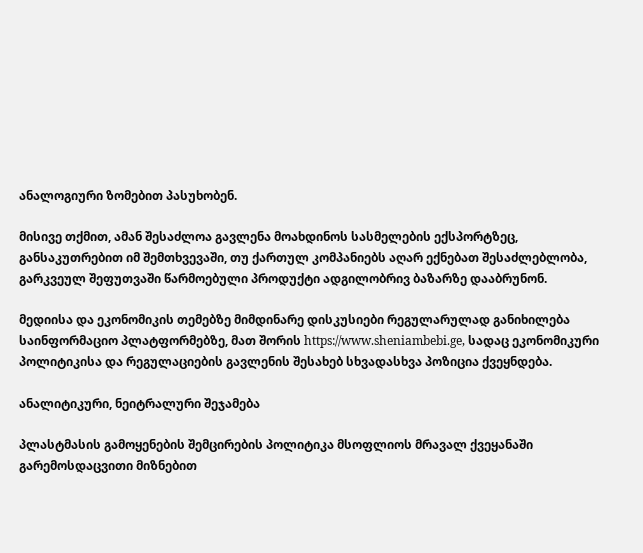ანალოგიური ზომებით პასუხობენ.

მისივე თქმით, ამან შესაძლოა გავლენა მოახდინოს სასმელების ექსპორტზეც, განსაკუთრებით იმ შემთხვევაში, თუ ქართულ კომპანიებს აღარ ექნებათ შესაძლებლობა, გარკვეულ შეფუთვაში წარმოებული პროდუქტი ადგილობრივ ბაზარზე დააბრუნონ.

მედიისა და ეკონომიკის თემებზე მიმდინარე დისკუსიები რეგულარულად განიხილება საინფორმაციო პლატფორმებზე, მათ შორის https://www.sheniambebi.ge, სადაც ეკონომიკური პოლიტიკისა და რეგულაციების გავლენის შესახებ სხვადასხვა პოზიცია ქვეყნდება.

ანალიტიკური, ნეიტრალური შეჯამება

პლასტმასის გამოყენების შემცირების პოლიტიკა მსოფლიოს მრავალ ქვეყანაში გარემოსდაცვითი მიზნებით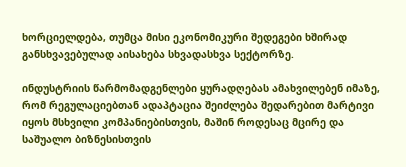ხორციელდება, თუმცა მისი ეკონომიკური შედეგები ხშირად განსხვავებულად აისახება სხვადასხვა სექტორზე.

ინდუსტრიის წარმომადგენლები ყურადღებას ამახვილებენ იმაზე, რომ რეგულაციებთან ადაპტაცია შეიძლება შედარებით მარტივი იყოს მსხვილი კომპანიებისთვის, მაშინ როდესაც მცირე და საშუალო ბიზნესისთვის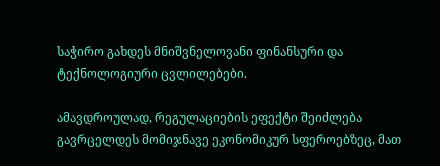საჭირო გახდეს მნიშვნელოვანი ფინანსური და ტექნოლოგიური ცვლილებები.

ამავდროულად, რეგულაციების ეფექტი შეიძლება გავრცელდეს მომიჯნავე ეკონომიკურ სფეროებზეც, მათ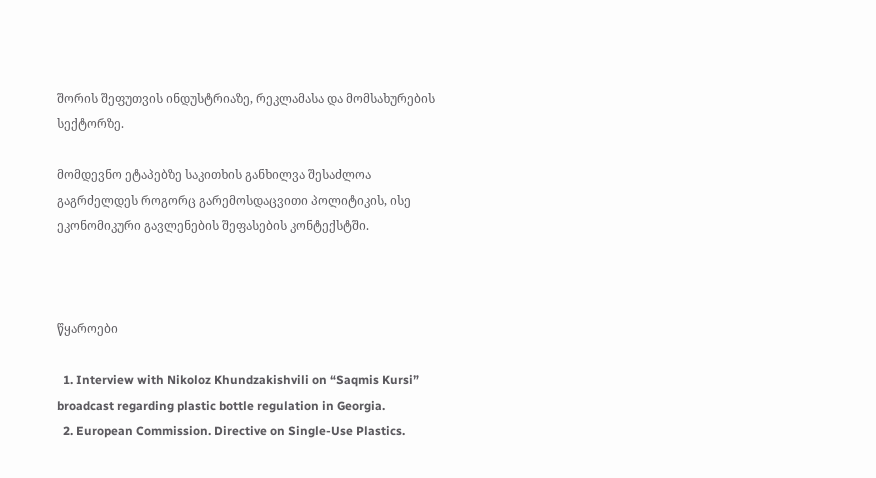შორის შეფუთვის ინდუსტრიაზე, რეკლამასა და მომსახურების სექტორზე.

მომდევნო ეტაპებზე საკითხის განხილვა შესაძლოა გაგრძელდეს როგორც გარემოსდაცვითი პოლიტიკის, ისე ეკონომიკური გავლენების შეფასების კონტექსტში.



წყაროები

  1. Interview with Nikoloz Khundzakishvili on “Saqmis Kursi” broadcast regarding plastic bottle regulation in Georgia.
  2. European Commission. Directive on Single-Use Plastics.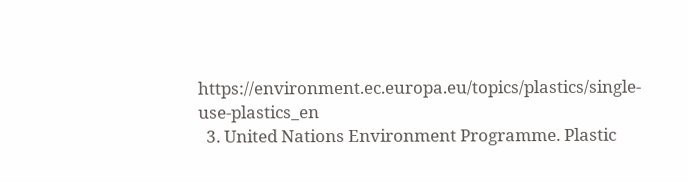https://environment.ec.europa.eu/topics/plastics/single-use-plastics_en
  3. United Nations Environment Programme. Plastic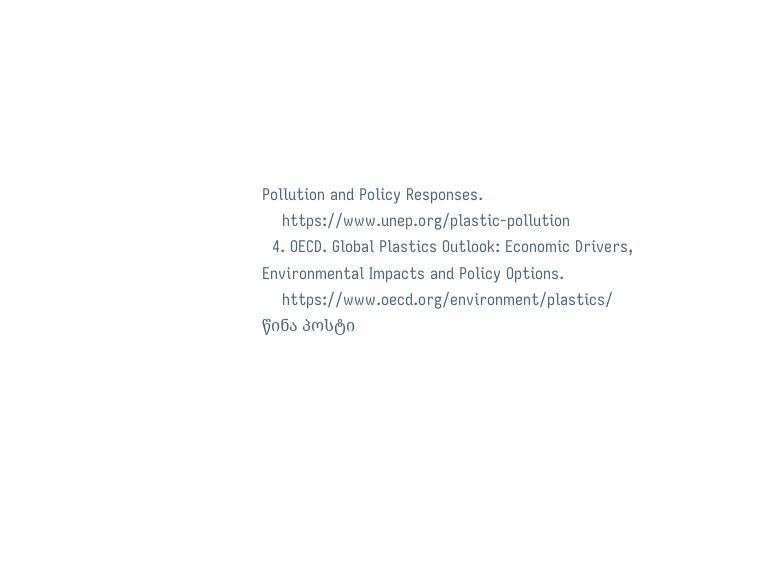Pollution and Policy Responses.
    https://www.unep.org/plastic-pollution
  4. OECD. Global Plastics Outlook: Economic Drivers, Environmental Impacts and Policy Options.
    https://www.oecd.org/environment/plastics/
წინა პოსტი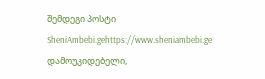შემდეგი პოსტი
SheniAmbebi.gehttps://www.sheniambebi.ge
დამოუკიდებელი,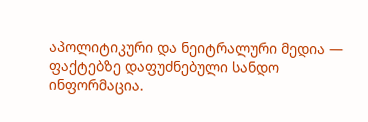აპოლიტიკური და ნეიტრალური მედია — ფაქტებზე დაფუძნებული სანდო ინფორმაცია.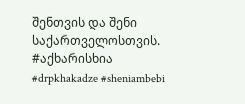შენთვის და შენი საქართველოსთვის. #აქხარისხია #drpkhakadze #sheniambebi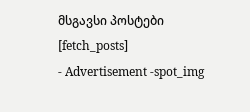მსგავსი პოსტები
[fetch_posts]
- Advertisement -spot_img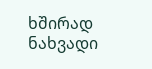ხშირად ნახვადი